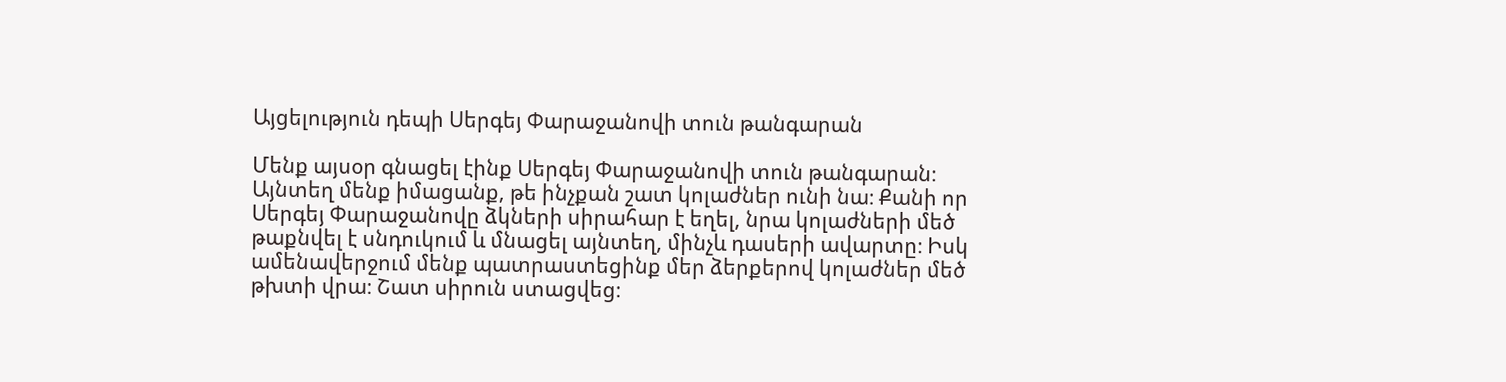Այցելություն դեպի Սերգեյ Փարաջանովի տուն թանգարան

Մենք այսօր գնացել էինք Սերգեյ Փարաջանովի տուն թանգարան։ Այնտեղ մենք իմացանք, թե ինչքան շատ կոլաժներ ունի նա։ Քանի որ Սերգեյ Փարաջանովը ձկների սիրահար է եղել, նրա կոլաժների մեծ թաքնվել է սնդուկում և մնացել այնտեղ, մինչև դասերի ավարտը։ Իսկ ամենավերջում մենք պատրաստեցինք մեր ձերքերով կոլաժներ մեծ թխտի վրա։ Շատ սիրուն ստացվեց։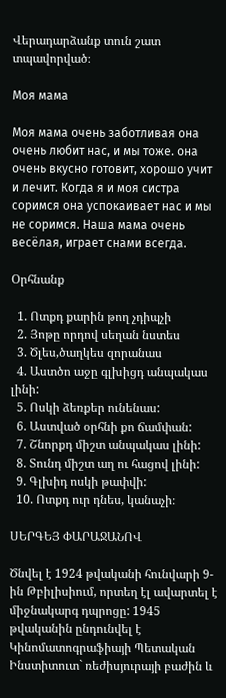Վերադարձանք տուն շատ տպավորված։

Моя мама

Моя мама очень заботливая она очень любит нас, и мы тоже. она очень вкусно готовит, хорошо учит и лечит. Когда я и моя систра соримся она успокаивает нас и мы не соримся. Наша мама очень весёлая, играет снами всегда.

Օրհնանք

  1. Ոտքդ քարին թող չդիպչի
  2. Յոթը որդով սեղան նստես
  3. Ծլես,ծաղկես զորանաս
  4. Աստծո աջը գլխիցդ անպակաս լինի:
  5. Ոսկի ձեռքեր ունենաս:
  6. Աստված օրհնի քո ճամփան:
  7. Շնորքդ միշտ անպակաս լինի:
  8. Տունդ միշտ աղ ու հացով լինի:
  9. Գլխիդ ոսկի թափվի:
  10. Ոտքդ ուր դնես, կանաչի։

ՍԵՐԳԵՅ ՓԱՐԱՋԱՆՈՎ

Ծնվել է 1924 թվականի հունվարի 9-ին Թբիլիսիում, որտեղ էլ ավարտել է միջնակարգ դպրոցը: 1945 թվականին ընդունվել է Կինոմատոգրաֆիայի Պետական Ինստիտուտ` ռեժիսյուրայի բաժին և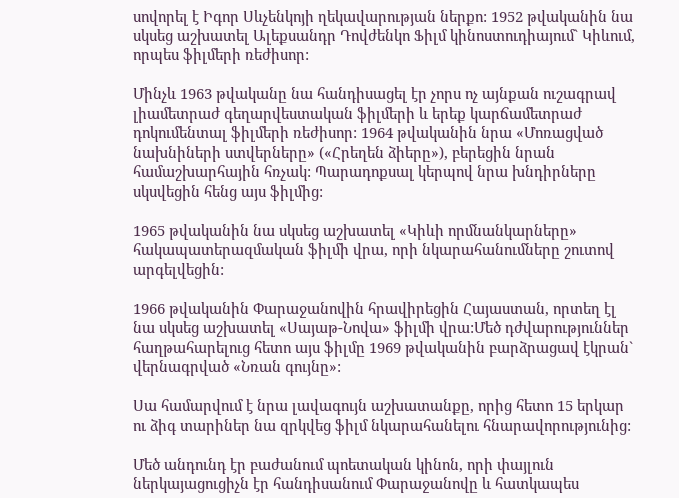սովորել է Իգոր Սևչենկոյի ղեկավարության ներքո: 1952 թվականին նա սկսեց աշխատել Ալեքսանդր Դովժենկո Ֆիլմ կինոստուդիայում` Կիևում, որպես ֆիլմերի ռեժիսոր:

Մինչև 1963 թվականը նա հանդիսացել էր չորս ոչ այնքան ուշագրավ լիամետրաժ գեղարվեստական ֆիլմերի և երեք կարճամետրաժ դոկումենտալ ֆիլմերի ռեժիսոր: 1964 թվականին նրա «Մոռացված նախնիների ստվերները» («Հրեղեն ձիերը»), բերեցին նրան համաշխարհային հռչակ: Պարադոքսալ կերպով նրա խնդիրները սկսվեցին հենց այս ֆիլմից:

1965 թվականին նա սկսեց աշխատել «Կիևի որմնանկարները» հակապատերազմական ֆիլմի վրա, որի նկարահանումները շուտով արգելվեցին:

1966 թվականին Փարաջանովին հրավիրեցին Հայաստան, որտեղ էլ նա սկսեց աշխատել «Սայաթ-Նովա» ֆիլմի վրա:Մեծ դժվարություններ հաղթահարելուց հետո այս ֆիլմը 1969 թվականին բարձրացավ էկրան` վերնագրված «Նռան գույնը»:

Սա համարվում է նրա լավագույն աշխատանքը, որից հետո 15 երկար ու ձիգ տարիներ նա զրկվեց ֆիլմ նկարահանելու հնարավորությունից:

Մեծ անդունդ էր բաժանում պոետական կինոն, որի փայլուն ներկայացուցիչն էր հանդիսանում Փարաջանովը և հատկապես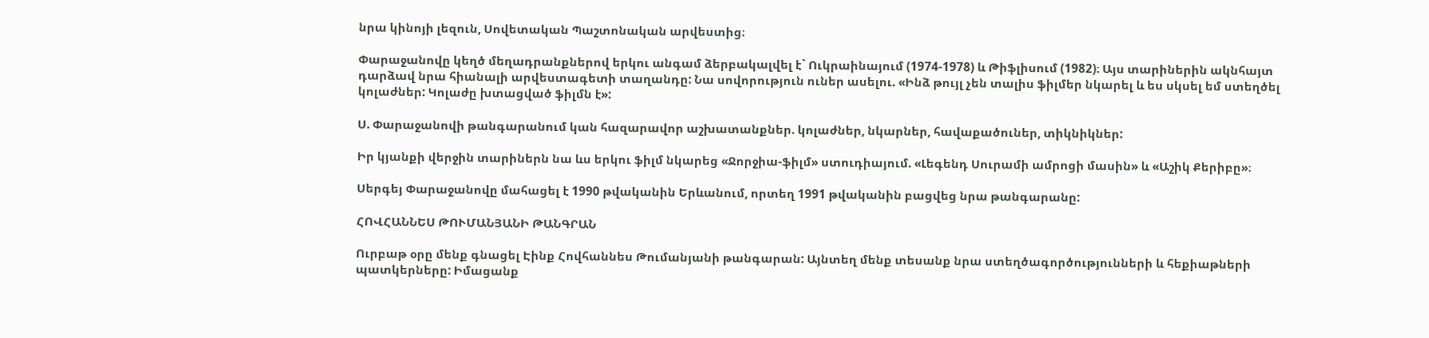նրա կինոյի լեզուն, Սովետական Պաշտոնական արվեստից։

Փարաջանովը կեղծ մեղադրանքներով երկու անգամ ձերբակալվել է` Ուկրաինայում (1974-1978) և Թիֆլիսում (1982)։ Այս տարիներին ակնհայտ դարձավ նրա հիանալի արվեստագետի տաղանդը: Նա սովորություն ուներ ասելու. «Ինձ թույլ չեն տալիս ֆիլմեր նկարել և ես սկսել եմ ստեղծել կոլաժներ: Կոլաժը խտացված ֆիլմն է»:

Ս. Փարաջանովի թանգարանում կան հազարավոր աշխատանքներ. կոլաժներ, նկարներ, հավաքածուներ, տիկնիկներ:

Իր կյանքի վերջին տարիներն նա ևս երկու ֆիլմ նկարեց «Ջորջիա-ֆիլմ» ստուդիայում. «Լեգենդ Սուրամի ամրոցի մասին» և «Աշիկ Քերիբը»։

Սերգեյ Փարաջանովը մահացել է 1990 թվականին Երևանում, որտեղ 1991 թվականին բացվեց նրա թանգարանը:

ՀՈՎՀԱՆՆԵՍ ԹՈՒՄԱՆՅԱՆԻ ԹԱՆԳՐԱՆ

Ուրբաթ օրը մենք գնացել Էինք Հովհաննես Թումանյանի թանգարան: Այնտեղ մենք տեսանք նրա ստեղծագործությունների և հեքիաթների պատկերները: Իմացանք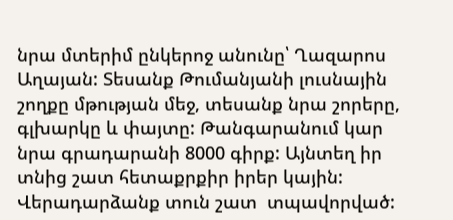նրա մտերիմ ընկերոջ անունը՝ Ղազարոս Աղայան: Տեսանք Թումանյանի լուսնային շողքը մթության մեջ, տեսանք նրա շորերը, գլխարկը և փայտը: Թանգարանում կար նրա գրադարանի 8000 գիրք: Այնտեղ իր տնից շատ հետաքրքիր իրեր կային: Վերադարձանք տուն շատ  տպավորված: